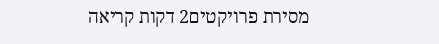מסירת פרויקטים2 דקות קריאה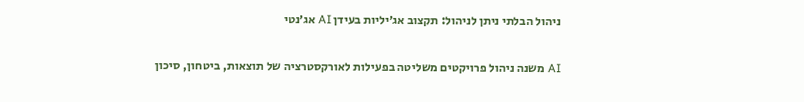ניהול הבלתי ניתן לניהול: תקצוב אג׳יליות בעידן AI אג׳נטי

AI משנה ניהול פרויקטים משליטה בפעילות לאורקסטרציה של תוצאות, ביטחון, סיכון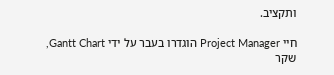ותקציב.

חיי Project Manager הוגדרו בעבר על ידי Gantt Chart, שקר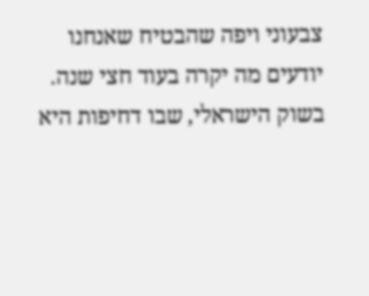צבעוני ויפה שהבטיח שאנחנו יודעים מה יקרה בעוד חצי שנה. בשוק הישראלי, שבו דחיפות היא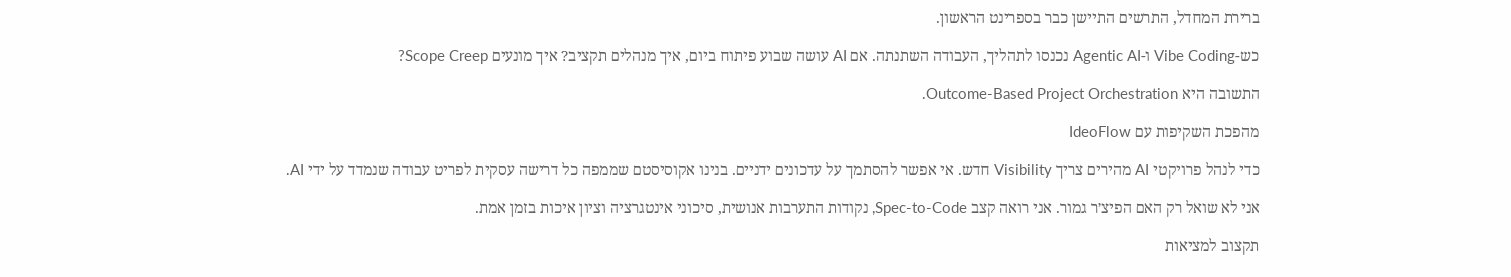ברירת המחדל, התרשים התיישן כבר בספרינט הראשון.

כש-Vibe Coding ו-Agentic AI נכנסו לתהליך, העבודה השתנתה. אם AI עושה שבוע פיתוח ביום, איך מנהלים תקציב? איך מונעים Scope Creep?

התשובה היא Outcome-Based Project Orchestration.

מהפכת השקיפות עם IdeoFlow

כדי לנהל פרויקטי AI מהירים צריך Visibility חדש. אי אפשר להסתמך על עדכונים ידניים. בנינו אקוסיסטם שממפה כל דרישה עסקית לפריט עבודה שנמדד על ידי AI.

אני לא שואל רק האם הפיצ׳ר גמור. אני רואה קצב Spec-to-Code, נקודות התערבות אנושית, סיכוני אינטגרציה וציון איכות בזמן אמת.

תקצוב למציאות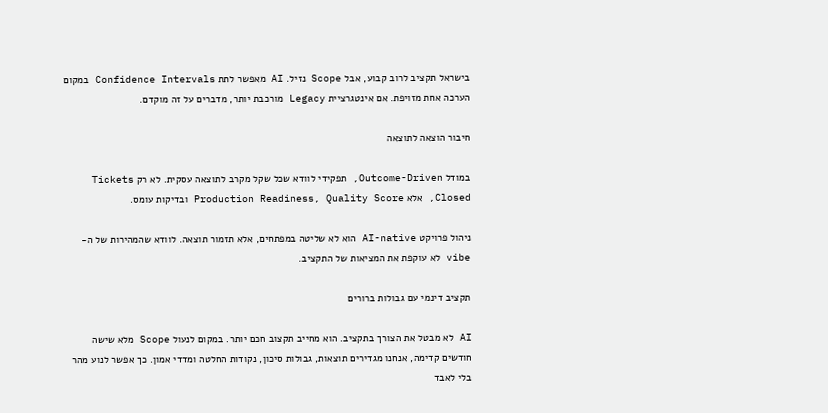בישראל תקציב לרוב קבוע, אבל Scope נזיל. AI מאפשר לתת Confidence Intervals במקום הערכה אחת מזויפת. אם אינטגרציית Legacy מורכבת יותר, מדברים על זה מוקדם.

חיבור הוצאה לתוצאה

במודל Outcome-Driven, תפקידי לוודא שכל שקל מקרב לתוצאה עסקית. לא רק Tickets Closed, אלא Production Readiness, Quality Score ובדיקות עומס.

ניהול פרויקט AI-native הוא לא שליטה במפתחים, אלא תזמור תוצאה. לוודא שהמהירות של ה-vibe לא עוקפת את המציאות של התקציב.

תקציב דינמי עם גבולות ברורים

AI לא מבטל את הצורך בתקציב. הוא מחייב תקצוב חכם יותר. במקום לנעול Scope מלא שישה חודשים קדימה, אנחנו מגדירים תוצאות, גבולות סיכון, נקודות החלטה ומדדי אמון. כך אפשר לנוע מהר בלי לאבד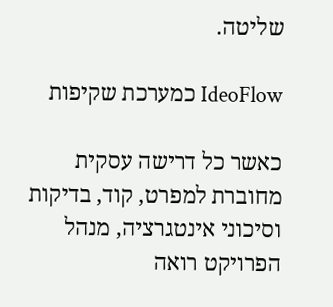שליטה.

IdeoFlow כמערכת שקיפות

כאשר כל דרישה עסקית מחוברת למפרט, קוד, בדיקות וסיכוני אינטגרציה, מנהל הפרויקט רואה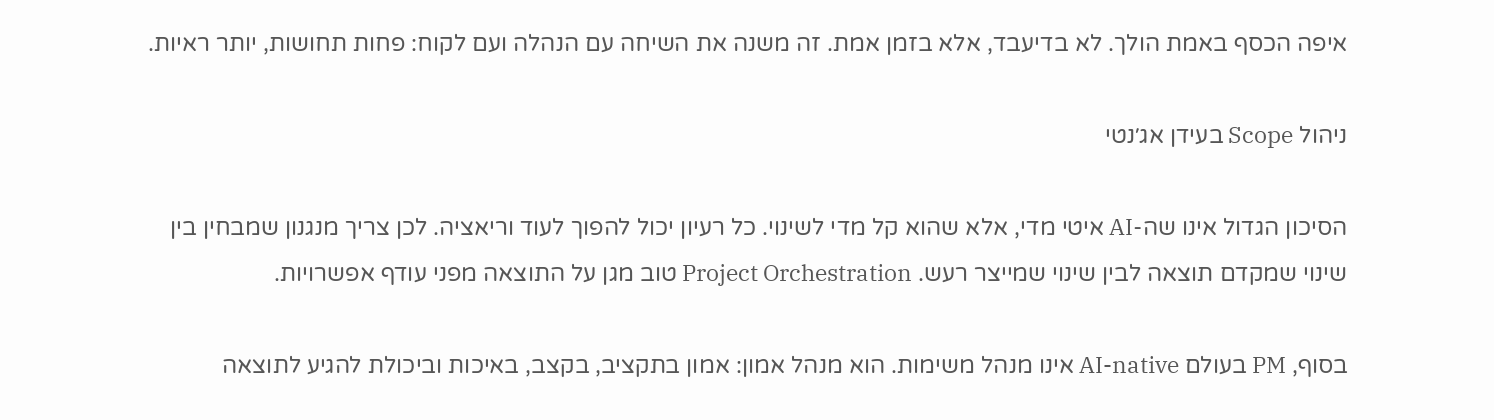איפה הכסף באמת הולך. לא בדיעבד, אלא בזמן אמת. זה משנה את השיחה עם הנהלה ועם לקוח: פחות תחושות, יותר ראיות.

ניהול Scope בעידן אג׳נטי

הסיכון הגדול אינו שה-AI איטי מדי, אלא שהוא קל מדי לשינוי. כל רעיון יכול להפוך לעוד וריאציה. לכן צריך מנגנון שמבחין בין שינוי שמקדם תוצאה לבין שינוי שמייצר רעש. Project Orchestration טוב מגן על התוצאה מפני עודף אפשרויות.

בסוף, PM בעולם AI-native אינו מנהל משימות. הוא מנהל אמון: אמון בתקציב, בקצב, באיכות וביכולת להגיע לתוצאה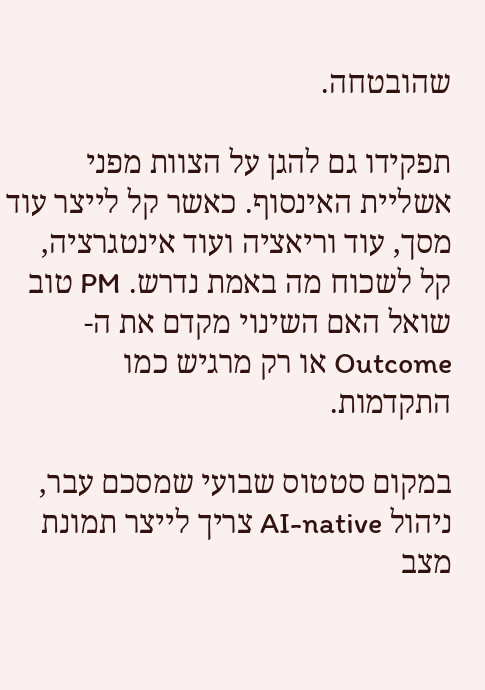שהובטחה.

תפקידו גם להגן על הצוות מפני אשליית האינסוף. כאשר קל לייצר עוד מסך, עוד וריאציה ועוד אינטגרציה, קל לשכוח מה באמת נדרש. PM טוב שואל האם השינוי מקדם את ה-Outcome או רק מרגיש כמו התקדמות.

במקום סטטוס שבועי שמסכם עבר, ניהול AI-native צריך לייצר תמונת מצב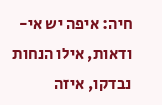חיה: איפה יש אי-ודאות, אילו הנחות נבדקו, איזה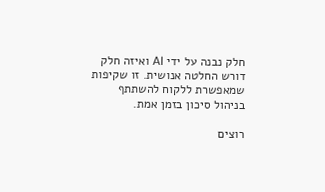חלק נבנה על ידי AI ואיזה חלק דורש החלטה אנושית. זו שקיפות שמאפשרת ללקוח להשתתף בניהול סיכון בזמן אמת.

רוצים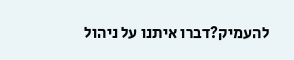להעמיק?דברו איתנו על ניהול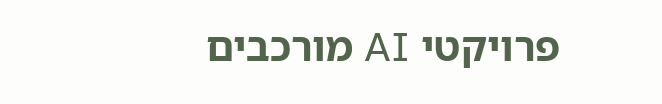פרויקטי AI מורכבים